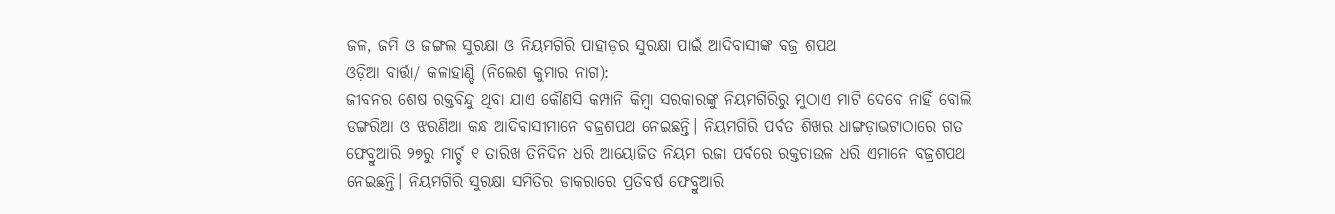ଜଳ, ଜମି ଓ ଜଙ୍ଗଲ ସୁରକ୍ଷା ଓ ନିୟମଗିରି ପାହାଡ଼ର ସୁରକ୍ଷା ପାଇଁ ଆଦିବାସୀଙ୍କ ବଜ୍ର ଶପଥ
ଓଡ଼ିଆ ବାର୍ତ୍ତା/ କଳାହାଣ୍ଡି (ନିଲେଶ କୁମାର ନାଗ):
ଜୀବନର ଶେଷ ରକ୍ତବିନ୍ଦୁ ଥିବା ଯାଏ କୌଣସି କମ୍ପାନି କିମ୍ବା ସରକାରଙ୍କୁ ନିୟମଗିରିରୁ ମୁଠାଏ ମାଟି ଦେବେ ନାହିଁ ବୋଲି ଡଙ୍ଗରିଆ ଓ ଝରଣିଆ କନ୍ଧ ଆଦିବାସୀମାନେ ବଜ୍ରଶପଥ ନେଇଛନ୍ତି। ନିୟମଗିରି ପର୍ବତ ଶିଖର ଧାଙ୍ଗଡ଼ାଭଟାଠାରେ ଗତ ଫେବ୍ରୁଆରି ୨୭ରୁ ମାର୍ଚ୍ଚ ୧ ତାରିଖ ତିନିଦିନ ଧରି ଆୟୋଜିତ ନିୟମ ରଜା ପର୍ବରେ ରକ୍ତଚାଉଳ ଧରି ଏମାନେ ବଜ୍ରଶପଥ ନେଇଛନ୍ତି। ନିୟମଗିରି ସୁରକ୍ଷା ସମିତିର ଡାକରାରେ ପ୍ରତିବର୍ଷ ଫେବ୍ରୁଆରି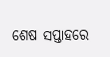ଶେଷ ସପ୍ତାହରେ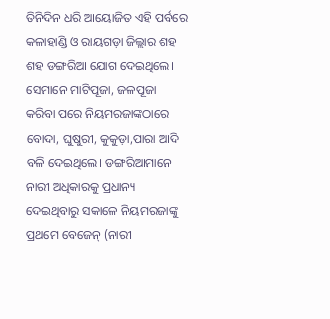ତିନିଦିନ ଧରି ଆୟୋଜିତ ଏହି ପର୍ବରେ କଳାହାଣ୍ଡି ଓ ରାୟଗଡ଼ା ଜିଲ୍ଲାର ଶହ ଶହ ଡଙ୍ଗରିଆ ଯୋଗ ଦେଇଥିଲେ। ସେମାନେ ମାଟିପୂଜା, ଜଳପୂଜା କରିବା ପରେ ନିୟମରଜାଙ୍କଠାରେ ବୋଦା, ଘୁଷୁରୀ, କୁକୁଡ଼ା,ପାରା ଆଦି ବଳି ଦେଇଥିଲେ। ଡଙ୍ଗରିଆମାନେ ନାରୀ ଅଧିକାରକୁ ପ୍ରଧାନ୍ୟ ଦେଇଥିବାରୁ ସକାଳେ ନିୟମରଜାଙ୍କୁ ପ୍ରଥମେ ବେଜେନ୍ (ନାରୀ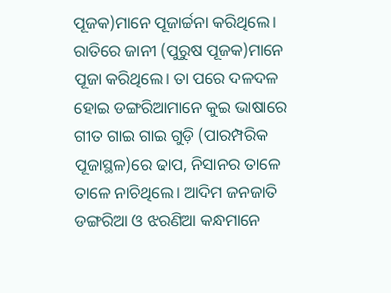ପୂଜକ)ମାନେ ପୂଜାର୍ଚ୍ଚନା କରିଥିଲେ। ରାତିରେ ଜାନୀ (ପୁରୁଷ ପୂଜକ)ମାନେ ପୂଜା କରିଥିଲେ। ତା ପରେ ଦଳଦଳ ହୋଇ ଡଙ୍ଗରିଆମାନେ କୁଇ ଭାଷାରେ ଗୀତ ଗାଇ ଗାଇ ଗୁଡ଼ି (ପାରମ୍ପରିକ ପୂଜାସ୍ଥଳ)ରେ ଢାପ, ନିସାନର ତାଳେ ତାଳେ ନାଚିଥିଲେ। ଆଦିମ ଜନଜାତି ଡଙ୍ଗରିଆ ଓ ଝରଣିଆ କନ୍ଧମାନେ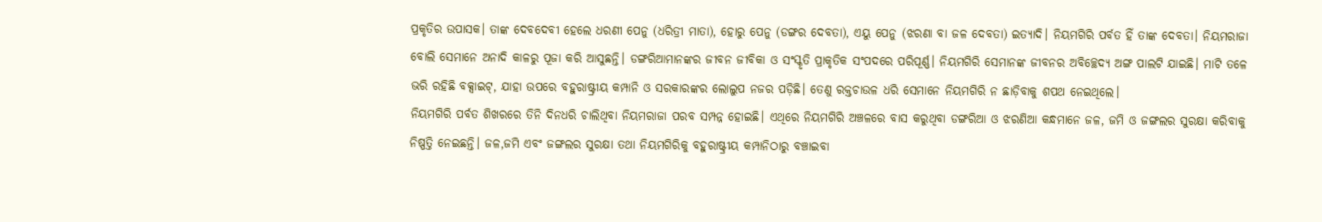ପ୍ରକୃତିର ଉପାସକ। ତାଙ୍କ ଦେବଦେବୀ ହେଲେ ଧରଣୀ ପେନୁ (ଧରିତ୍ରୀ ମାତା), ହୋରୁ ପେନୁ (ଡଙ୍ଗର ଦେବତା), ଏୟୁ ପେନୁ (ଝରଣା ବା ଜଳ ଦେବତା) ଇତ୍ୟାଦି। ନିୟମଗିରି ପର୍ବତ ହିଁ ତାଙ୍କ ଦେବତା। ନିୟମରାଜା ବୋଲି ସେମାନେ ଅନାଦି କାଳରୁ ପୂଜା କରି ଆସୁଛନ୍ତି। ଡଙ୍ଗରିଆମାନଙ୍କର ଜୀବନ ଜୀବିକା ଓ ସଂସ୍କୃତି ପ୍ରାକୃତିକ ସଂପଦରେ ପରିପୂର୍ଣ୍ଣ। ନିୟମଗିରି ସେମାନଙ୍କ ଜୀବନର ଅବିଚ୍ଛେଦ୍ୟ ଅଙ୍ଗ ପାଲଟି ଯାଇଛି। ମାଟି ତଳେ ଭରି ରହିଛି ବକ୍ସାଇଟ୍, ଯାହା ଉପରେ ବହୁରାଷ୍ଟ୍ରୀୟ କମ୍ପାନି ଓ ସରକାରଙ୍କର ଲୋଲୁପ ନଜର ପଡ଼ିଛି। ତେଣୁ ରକ୍ତଚାଉଳ ଧରି ସେମାନେ ନିୟମଗିରି ନ ଛାଡ଼ିବାକୁ ଶପଥ ନେଇଥିଲେ।
ନିୟମଗିରି ପର୍ବତ ଶିଖରରେ ତିନି ଦିନଧରି ଚାଲିଥିବା ନିୟମରାଜା ପରବ ସମ୍ପନ୍ନ ହୋଇଛି। ଏଥିରେ ନିୟମଗିରି ଅଞ୍ଚଳରେ ବାସ କରୁଥିବା ଡଙ୍ଗରିଆ ଓ ଝରଣିଆ କନ୍ଧମାନେ ଜଳ, ଜମି ଓ ଜଙ୍ଗଲର ସୁରକ୍ଷା କରିବାକୁ ନିଷ୍ପତ୍ତି ନେଇଛନ୍ତି। ଜଳ,ଜମି ଏବଂ ଜଙ୍ଗଲର ସୁରକ୍ଷା ତଥା ନିୟମଗିରିକୁ ବହୁରାଷ୍ଟ୍ରୀୟ କମ୍ପାନିଠାରୁ ବଞ୍ଚାଇବା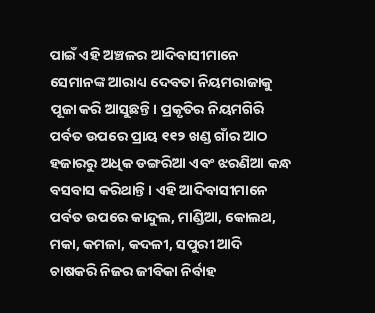ପାଇଁ ଏହି ଅଞ୍ଚଳର ଆଦିବାସୀମାନେ ସେମାନଙ୍କ ଆରାଧ୍ୟ ଦେବତା ନିୟମରାଜାକୁ ପୂଜା କରି ଆସୁଛନ୍ତି। ପ୍ରକୃତିର ନିୟମଗିରି ପର୍ବତ ଉପରେ ପ୍ରାୟ ୧୧୨ ଖଣ୍ଡ ଗାଁର ଆଠ ହଜାରରୁ ଅଧିକ ଡଙ୍ଗରିଆ ଏବଂ ଝରଣିଆ କନ୍ଧ ବସବାସ କରିଥାନ୍ତି। ଏହି ଆଦିବାସୀମାନେ ପର୍ବତ ଉପରେ କାନ୍ଦୁଲ, ମାଣ୍ଡିଆ, କୋଲଥ, ମକା, କମଳା, କଦଳୀ, ସପୁରୀ ଆଦି ଚାଷକରି ନିଜର ଜୀବିକା ନିର୍ବାହ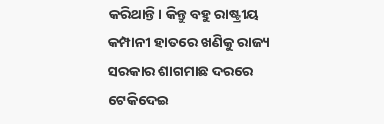କରିଥାନ୍ତି। କିନ୍ତୁ ବହୁ ରାଷ୍ଟ୍ରୀୟ କମ୍ପାନୀ ହାତରେ ଖଣିକୁ ରାଜ୍ୟ ସରକାର ଶାଗମାଛ ଦରରେ ଟେକିଦେଇ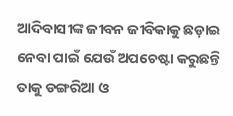ଆଦିବାସୀଙ୍କ ଜୀବନ ଜୀବିକାକୁ ଛଡ଼ାଇ ନେବା ପାଇଁ ଯେଉଁ ଅପଚେଷ୍ଟା କରୁଛନ୍ତି ତାକୁ ଡଙ୍ଗରିଆ ଓ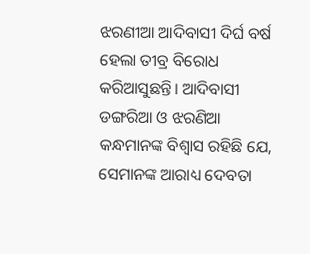ଝରଣୀଆ ଆଦିବାସୀ ଦିର୍ଘ ବର୍ଷ ହେଲା ତୀବ୍ର ବିରୋଧ କରିଆସୁଛନ୍ତି। ଆଦିବାସୀ ଡଙ୍ଗରିଆ ଓ ଝରଣିଆ କନ୍ଧମାନଙ୍କ ବିଶ୍ଵାସ ରହିଛି ଯେ, ସେମାନଙ୍କ ଆରାଧ୍ୟ ଦେବତା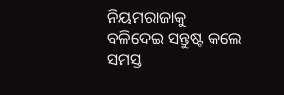ନିୟମରାଜାକୁ ବଳିଦେଇ ସନ୍ତୁଷ୍ଟ କଲେ ସମସ୍ତ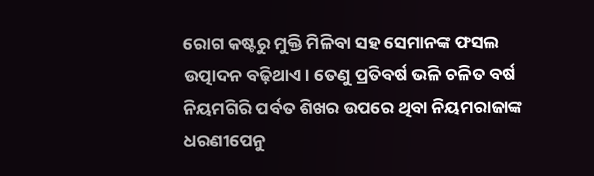ରୋଗ କଷ୍ଟରୁ ମୁକ୍ତି ମିଳିବା ସହ ସେମାନଙ୍କ ଫସଲ ଉତ୍ପାଦନ ବଢ଼ିଥାଏ। ତେଣୁ ପ୍ରତିବର୍ଷ ଭଳି ଚଳିତ ବର୍ଷ ନିୟମଗିରି ପର୍ବତ ଶିଖର ଉପରେ ଥିବା ନିୟମରାଜାଙ୍କ ଧରଣୀପେନୁ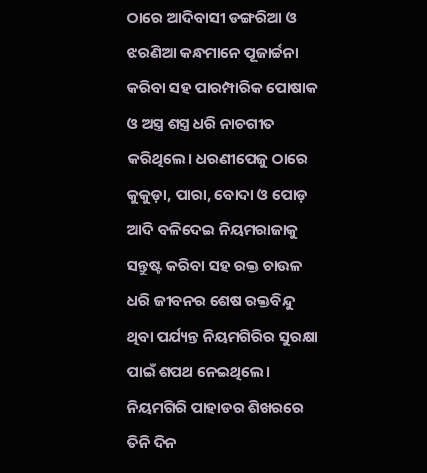ଠାରେ ଆଦିବାସୀ ଡଙ୍ଗରିଆ ଓ ଝରଣିଆ କନ୍ଧମାନେ ପୂଜାର୍ଚ୍ଚନା କରିବା ସହ ପାରମ୍ପାରିକ ପୋଷାକ ଓ ଅସ୍ତ୍ର ଶସ୍ତ୍ର ଧରି ନାଚଗୀତ କରିଥିଲେ। ଧରଣୀପେଜୁ ଠାରେ କୁକୁଡ଼ା, ପାରା, ବୋଦା ଓ ପୋଡ଼ ଆଦି ବଳିଦେଇ ନିୟମରାଜାକୁ ସନ୍ତୁଷ୍ଟ କରିବା ସହ ରକ୍ତ ଚାଉଳ ଧରି ଜୀବନର ଶେଷ ରକ୍ତବିନ୍ଦୁ ଥିବା ପର୍ଯ୍ୟନ୍ତ ନିୟମଗିରିର ସୁରକ୍ଷା ପାଇଁ ଶପଥ ନେଇଥିଲେ। ନିୟମଗିରି ପାହାଡର ଶିଖରରେ ତିନି ଦିନ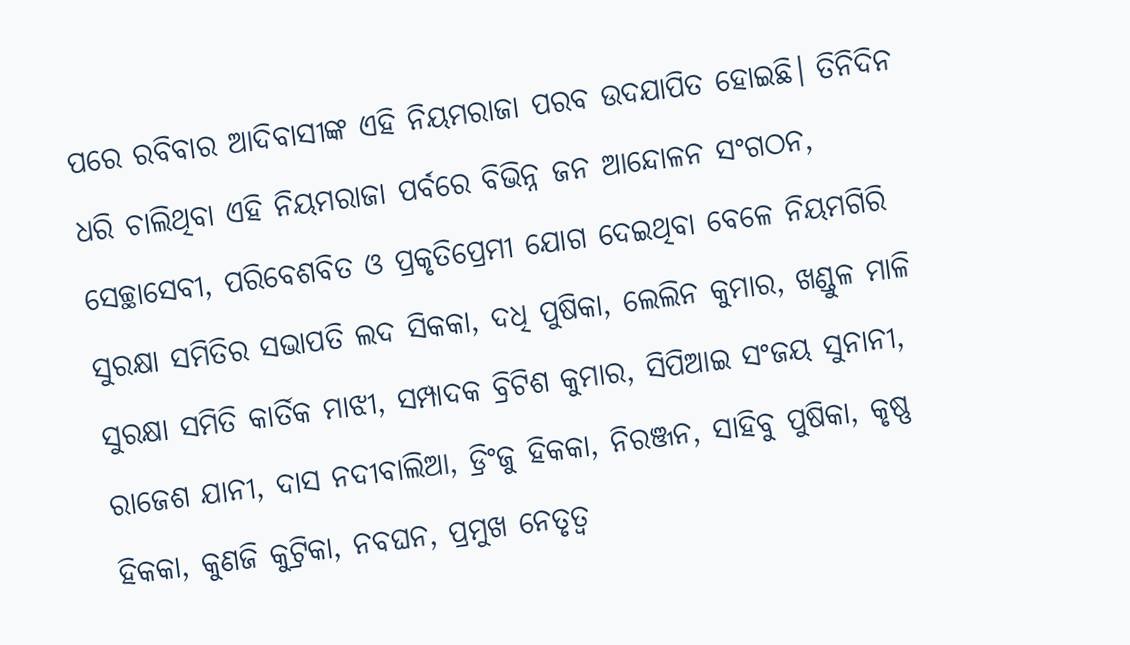ପରେ ରବିବାର ଆଦିବାସୀଙ୍କ ଏହି ନିୟମରାଜା ପରବ ଉଦଯାପିତ ହୋଇଛି। ତିନିଦିନ ଧରି ଚାଲିଥିବା ଏହି ନିୟମରାଜା ପର୍ବରେ ବିଭିନ୍ନ ଜନ ଆନ୍ଦୋଳନ ସଂଗଠନ, ସେଚ୍ଛାସେବୀ, ପରିବେଶବିତ ଓ ପ୍ରକୃତିପ୍ରେମୀ ଯୋଗ ଦେଇଥିବା ବେଳେ ନିୟମଗିରି ସୁରକ୍ଷା ସମିତିର ସଭାପତି ଲଦ ସିକକା, ଦଧି ପୁଷିକା, ଲେଲିନ କୁମାର, ଖଣ୍ଡୁଳ ମାଳି ସୁରକ୍ଷା ସମିତି କାର୍ତିକ ମାଝୀ, ସମ୍ପାଦକ ବ୍ରିଟିଶ କୁମାର, ସିପିଆଇ ସଂଜୟ ସୁନାନୀ, ରାଜେଶ ଯାନୀ, ଦାସ ନଦୀବାଲିଆ, ଡ୍ରିଂଜୁ ହିକକା, ନିରଞ୍ଜନ, ସାହିବୁ ପୁଷିକା, କୃଷ୍ଣ ହିକକା, କୁଣଜି କୁଟ୍ରିକା, ନବଘନ, ପ୍ରମୁଖ ନେତୃତ୍ୱ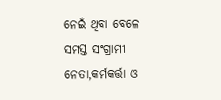ନେଇଁ ଥିବା ବେଳେ ସମସ୍ତ ସଂଗ୍ରାମୀ ନେତା,କର୍ମକର୍ତ୍ତା ଓ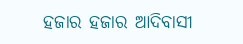ହଜାର ହଜାର ଆଦିବାସୀ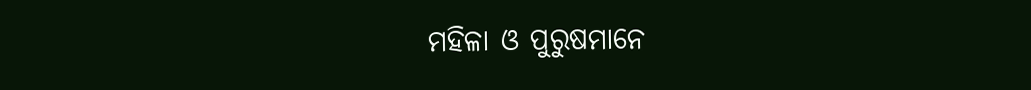ମହିଳା ଓ ପୁରୁଷମାନେ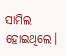ସାମିଲ ହୋଇଥିଲେ।